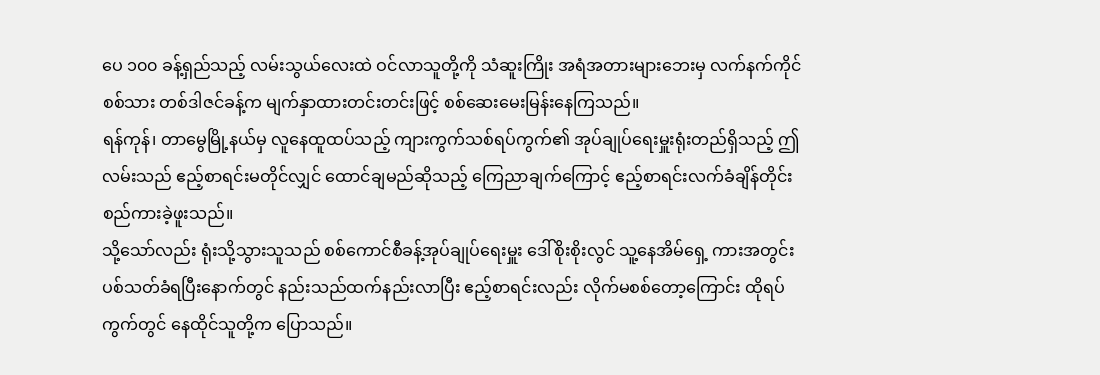ပေ ၁၀၀ ခန့်ရှည်သည့် လမ်းသွယ်လေးထဲ ဝင်လာသူတို့ကို သံဆူးကြိုး အရံအတားများဘေးမှ လက်နက်ကိုင်စစ်သား တစ်ဒါဇင်ခန့်က မျက်နှာထားတင်းတင်းဖြင့် စစ်ဆေးမေးမြန်းနေကြသည်။
ရန်ကုန်၊ တာမွေမြို့နယ်မှ လူနေထူထပ်သည့် ကျားကွက်သစ်ရပ်ကွက်၏ အုပ်ချုပ်ရေးမှူးရုံးတည်ရှိသည့် ဤလမ်းသည် ဧည့်စာရင်းမတိုင်လျှင် ထောင်ချမည်ဆိုသည့် ကြေညာချက်ကြောင့် ဧည့်စာရင်းလက်ခံချိန်တိုင်း စည်ကားခဲ့ဖူးသည်။
သို့သော်လည်း ရုံးသို့သွားသူသည် စစ်ကောင်စီခန့်အုပ်ချုပ်ရေးမှူး ဒေါ်စိုးစိုးလွင် သူ့နေအိမ်ရှေ့ ကားအတွင်း ပစ်သတ်ခံရပြီးနောက်တွင် နည်းသည်ထက်နည်းလာပြီး ဧည့်စာရင်းလည်း လိုက်မစစ်တော့ကြောင်း ထိုရပ်ကွက်တွင် နေထိုင်သူတို့က ပြောသည်။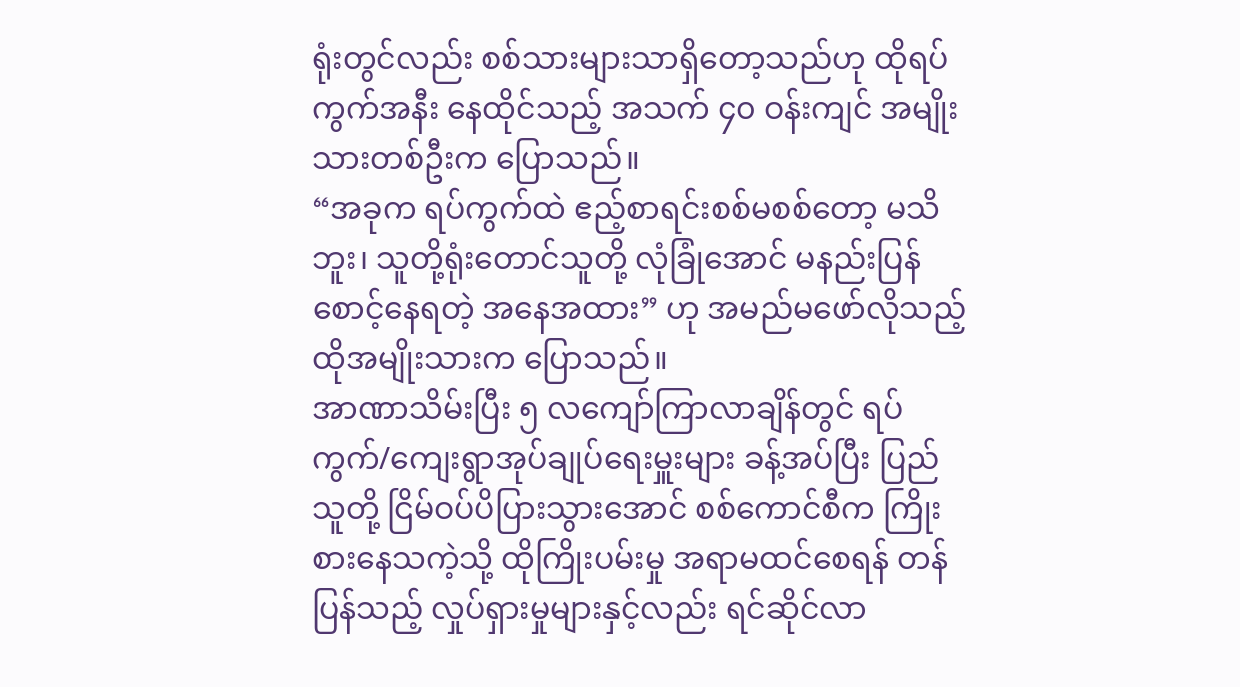ရုံးတွင်လည်း စစ်သားများသာရှိတော့သည်ဟု ထိုရပ်ကွက်အနီး နေထိုင်သည့် အသက် ၄၀ ဝန်းကျင် အမျိုးသားတစ်ဦးက ပြောသည်။
“အခုက ရပ်ကွက်ထဲ ဧည့်စာရင်းစစ်မစစ်တော့ မသိဘူး၊ သူတို့ရုံးတောင်သူတို့ လုံခြုံအောင် မနည်းပြန်စောင့်နေရတဲ့ အနေအထား” ဟု အမည်မဖော်လိုသည့် ထိုအမျိုးသားက ပြောသည်။
အာဏာသိမ်းပြီး ၅ လကျော်ကြာလာချိန်တွင် ရပ်ကွက်/ကျေးရွာအုပ်ချုပ်ရေးမှူးများ ခန့်အပ်ပြီး ပြည်သူတို့ ငြိမ်ဝပ်ပိပြားသွားအောင် စစ်ကောင်စီက ကြိုးစားနေသကဲ့သို့ ထိုကြိုးပမ်းမှု အရာမထင်စေရန် တန်ပြန်သည့် လှုပ်ရှားမှုများနှင့်လည်း ရင်ဆိုင်လာ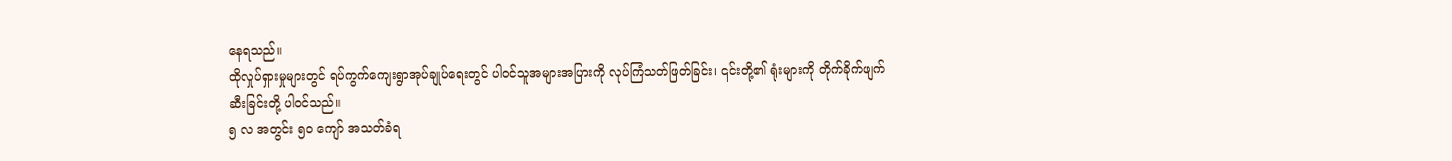နေရသည်။
ထိုလှုပ်ရှားမှုများတွင် ရပ်ကွက်ကျေးရွာအုပ်ချုပ်ရေးတွင် ပါဝင်သူအများအပြားကို လုပ်ကြံသတ်ဖြတ်ခြင်း၊ ၎င်းတို့၏ ရုံးများကို တိုက်ခိုက်ဖျက်ဆီးခြင်းတို့ ပါဝင်သည်။
၅ လ အတွင်း ၅၀ ကျော် အသတ်ခံရ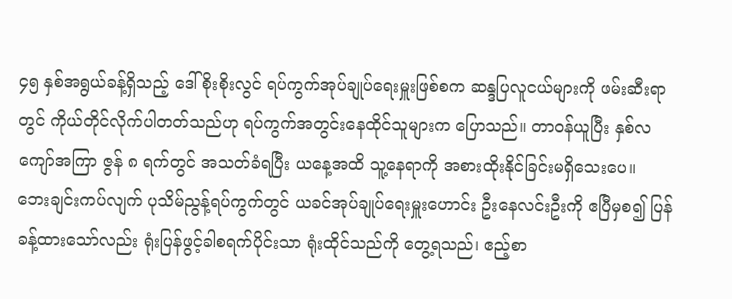၄၅ နှစ်အရွယ်ခန့်ရှိသည့် ဒေါ်စိုးစိုးလွင် ရပ်ကွက်အုပ်ချုပ်ရေးမှူးဖြစ်စက ဆန္ဒပြလူငယ်များကို ဖမ်းဆီးရာတွင် ကိုယ်တိုင်လိုက်ပါတတ်သည်ဟု ရပ်ကွက်အတွင်းနေထိုင်သူများက ပြောသည်။ တာဝန်ယူပြီး နှစ်လကျော်အကြာ ဇွန် ၈ ရက်တွင် အသတ်ခံရပြီး ယနေ့အထိ သူ့နေရာကို အစားထိုးနိုင်ခြင်းမရှိသေးပေ။
ဘေးချင်းကပ်လျက် ပုသိမ်ညွန့်ရပ်ကွက်တွင် ယခင်အုပ်ချုပ်ရေးမှူးဟောင်း ဦးနေလင်းဦးကို ဧပြီမှစ၍ ပြန်ခန့်ထားသော်လည်း ရုံးပြန်ဖွင့်ခါစရက်ပိုင်းသာ ရုံးထိုင်သည်ကို တွေ့ရသည်၊ ဧည့်စာ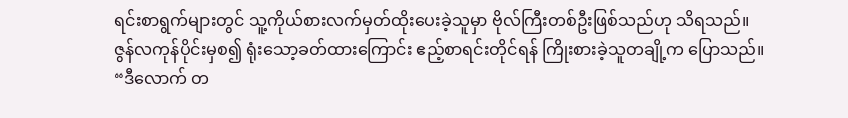ရင်းစာရွက်များတွင် သူ့ကိုယ်စားလက်မှတ်ထိုးပေးခဲ့သူမှာ ဗိုလ်ကြီးတစ်ဦးဖြစ်သည်ဟု သိရသည်။
ဇွန်လကုန်ပိုင်းမှစ၍ ရုံးသော့ခတ်ထားကြောင်း ဧည့်စာရင်းတိုင်ရန် ကြိုးစားခဲ့သူတချို့က ပြောသည်။
“ဒီလောက် တ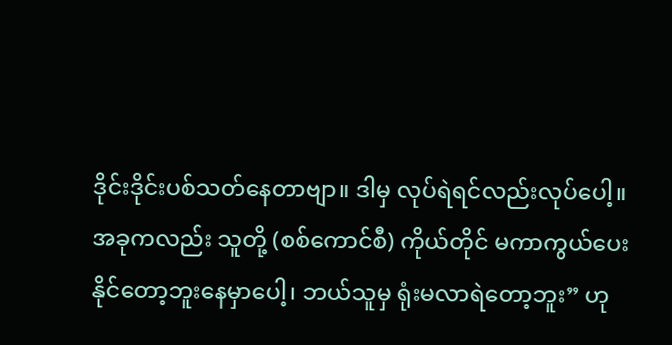ဒိုင်းဒိုင်းပစ်သတ်နေတာဗျာ။ ဒါမှ လုပ်ရဲရင်လည်းလုပ်ပေါ့။ အခုကလည်း သူတို့ (စစ်ကောင်စီ) ကိုယ်တိုင် မကာကွယ်ပေးနိုင်တော့ဘူးနေမှာပေါ့၊ ဘယ်သူမှ ရုံးမလာရဲတော့ဘူး” ဟု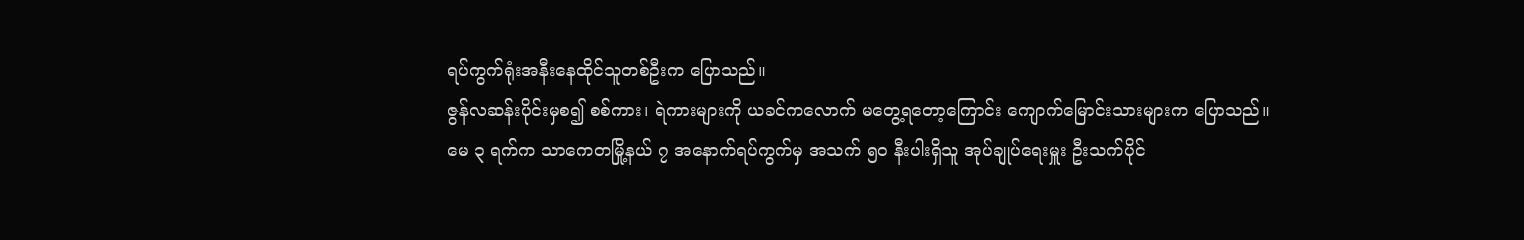ရပ်ကွက်ရုံးအနီးနေထိုင်သူတစ်ဦးက ပြောသည်။
ဇွန်လဆန်းပိုင်းမှစ၍ စစ်ကား၊ ရဲကားများကို ယခင်ကလောက် မတွေ့ရတော့ကြောင်း ကျောက်မြောင်းသားများက ပြောသည်။
မေ ၃ ရက်က သာကေတမြို့နယ် ၇ အနောက်ရပ်ကွက်မှ အသက် ၅၀ နီးပါးရှိသူ အုပ်ချုပ်ရေးမှူး ဦးသက်ပိုင်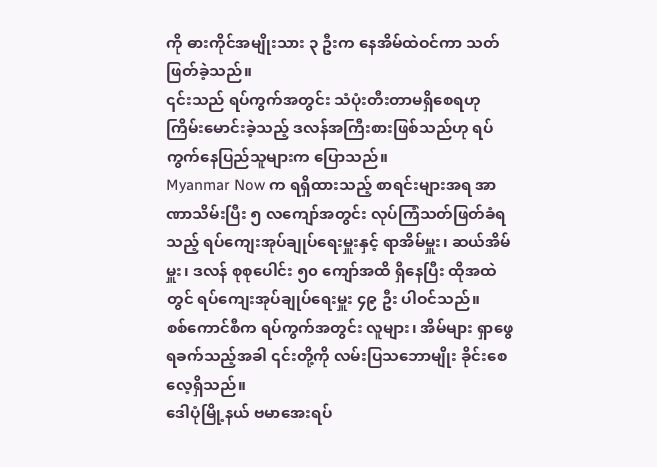ကို ဓားကိုင်အမျိုးသား ၃ ဦးက နေအိမ်ထဲဝင်ကာ သတ်ဖြတ်ခဲ့သည်။
၎င်းသည် ရပ်ကွက်အတွင်း သံပုံးတီးတာမရှိစေရဟု ကြိမ်းမောင်းခဲ့သည့် ဒလန်အကြီးစားဖြစ်သည်ဟု ရပ်ကွက်နေပြည်သူများက ပြောသည်။
Myanmar Now က ရရှိထားသည့် စာရင်းများအရ အာဏာသိမ်းပြီး ၅ လကျော်အတွင်း လုပ်ကြံသတ်ဖြတ်ခံရသည့် ရပ်ကျေးအုပ်ချုပ်ရေးမှူးနှင့် ရာအိမ်မှူး၊ ဆယ်အိမ်မှူး၊ ဒလန် စုစုပေါင်း ၅၀ ကျော်အထိ ရှိနေပြီး ထိုအထဲတွင် ရပ်ကျေးအုပ်ချုပ်ရေးမှူး ၄၉ ဦး ပါဝင်သည်။
စစ်ကောင်စီက ရပ်ကွက်အတွင်း လူများ၊ အိမ်များ ရှာဖွေရခက်သည့်အခါ ၎င်းတို့ကို လမ်းပြသဘောမျိုး ခိုင်းစေလေ့ရှိသည်။
ဒေါပုံမြို့နယ် ဗမာအေးရပ်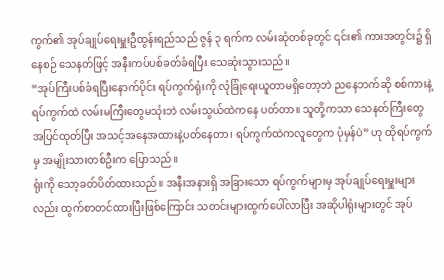ကွက်၏ အုပ်ချုပ်ရေးမှူးဦထွန်းရည်သည် ဇွန် ၃ ရက်က လမ်းဆုံတစ်ခုတွင် ၎င်း၏ ကားအတွင်း၌ ရှိနေစဉ် သေနတ်ဖြင့် အနီးကပ်ပစ်ခတ်ခံရပြီး သေဆုံးသွားသည်။
“အုပ်ကြီးပစ်ခံရပြီးနောက်ပိုင်း ရပ်ကွက်ရုံးကို လုံခြုံရေးယူတာမရှိတော့ဘဲ ညနေဘက်ဆို စစ်ကားနဲ့ ရပ်ကွက်ထဲ လမ်းမကြီးတွေမသုံးဘဲ လမ်းသွယ်ထဲကနေ ပတ်တာ။ သူတို့ကသာ သေနတ်ကြီးတွေ အပြင်ထုတ်ပြီး အသင့်အနေအထားနဲ့ပတ်နေတာ၊ ရပ်ကွက်ထဲကလူတွေက ပုံမှန်ပဲ” ဟု ထိုရပ်ကွက်မှ အမျိုးသားတစ်ဦးက ပြောသည်။
ရုံးကို သော့ခတ်ပိတ်ထားသည်။ အနီးအနားရှိ အခြားသော ရပ်ကွက်များမှ အုပ်ချုပ်ရေးမှူးများလည်း ထွက်စာတင်ထားပြီးဖြစ်ကြောင်း သတင်းများထွက်ပေါ်လာပြီး အဆိုပါရုံးများတွင် အုပ်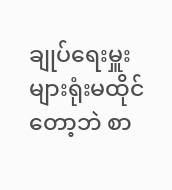ချုပ်ရေးမှူးများရုံးမထိုင်တော့ဘဲ စာ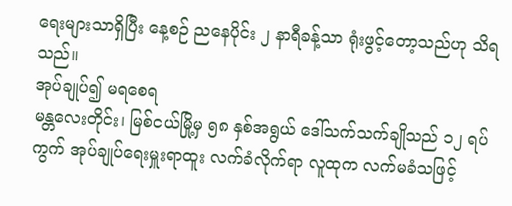ရေးများသာရှိပြီး နေ့စဉ် ညနေပိုင်း ၂ နာရီခန့်သာ ရုံးဖွင့်တော့သည်ဟု သိရသည်။
အုပ်ချုပ်၍ မရစေရ
မန္တလေးတိုင်း၊ မြစ်ငယ်မြို့မှ ၅၈ နှစ်အရွယ် ဒေါ်သက်သက်ချိုသည် ၁၂ ရပ်ကွက် အုပ်ချုပ်ရေးမှူးရာထူး လက်ခံလိုက်ရာ လူထုက လက်မခံသဖြင့်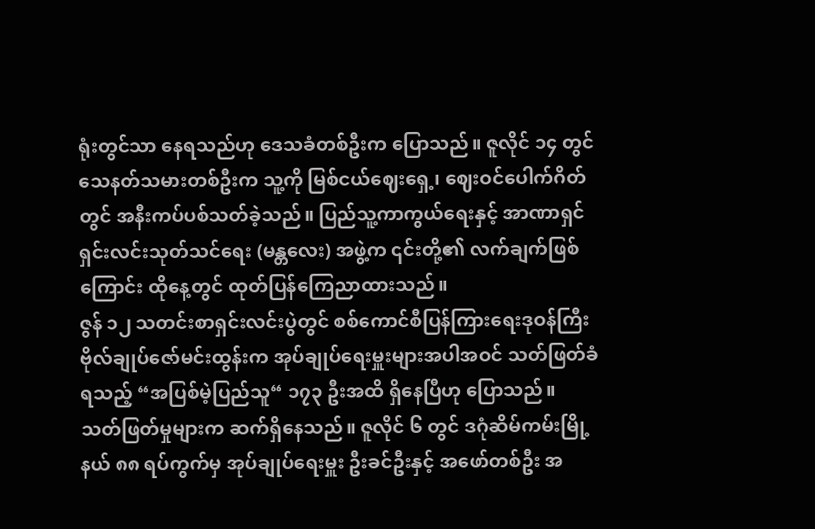ရုံးတွင်သာ နေရသည်ဟု ဒေသခံတစ်ဦးက ပြောသည်။ ဇူလိုင် ၁၄ တွင် သေနတ်သမားတစ်ဦးက သူ့ကို မြစ်ငယ်ဈေးရှေ့၊ ဈေးဝင်ပေါက်ဂိတ်တွင် အနီးကပ်ပစ်သတ်ခဲ့သည်။ ပြည်သူ့ကာကွယ်ရေးနှင့် အာဏာရှင်ရှင်းလင်းသုတ်သင်ရေး (မန္တလေး) အဖွဲ့က ၎င်းတို့၏ လက်ချက်ဖြစ်ကြောင်း ထိုနေ့တွင် ထုတ်ပြန်ကြေညာထားသည်။
ဇွန် ၁၂ သတင်းစာရှင်းလင်းပွဲတွင် စစ်ကောင်စီပြန်ကြားရေးဒုဝန်ကြီး ဗိုလ်ချုပ်ဇော်မင်းထွန်းက အုပ်ချုပ်ရေးမှူးများအပါအဝင် သတ်ဖြတ်ခံရသည့် “အပြစ်မဲ့ပြည်သူ“ ၁၇၃ ဦးအထိ ရှိနေပြီဟု ပြောသည်။
သတ်ဖြတ်မှုများက ဆက်ရှိနေသည်။ ဇူလိုင် ၆ တွင် ဒဂုံဆိမ်ကမ်းမြို့နယ် ၈၈ ရပ်ကွက်မှ အုပ်ချုပ်ရေးမှူး ဦးခင်ဦးနှင့် အဖော်တစ်ဦး အ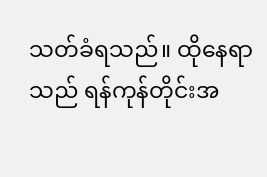သတ်ခံရသည်။ ထိုနေရာသည် ရန်ကုန်တိုင်းအ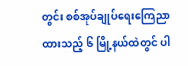တွင်း စစ်အုပ်ချုပ်ရေးကြေညာထားသည့် ၆ မြို့နယ်ထဲတွင် ပါ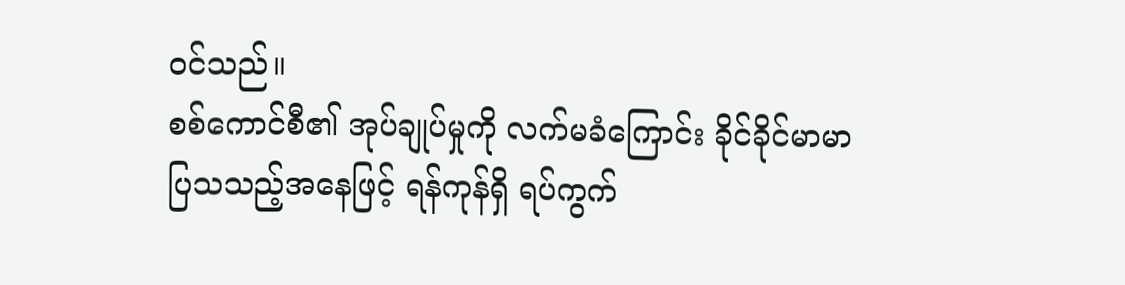ဝင်သည်။
စစ်ကောင်စီ၏ အုပ်ချုပ်မှုကို လက်မခံကြောင်း ခိုင်ခိုင်မာမာပြသသည့်အနေဖြင့် ရန်ကုန်ရှိ ရပ်ကွက်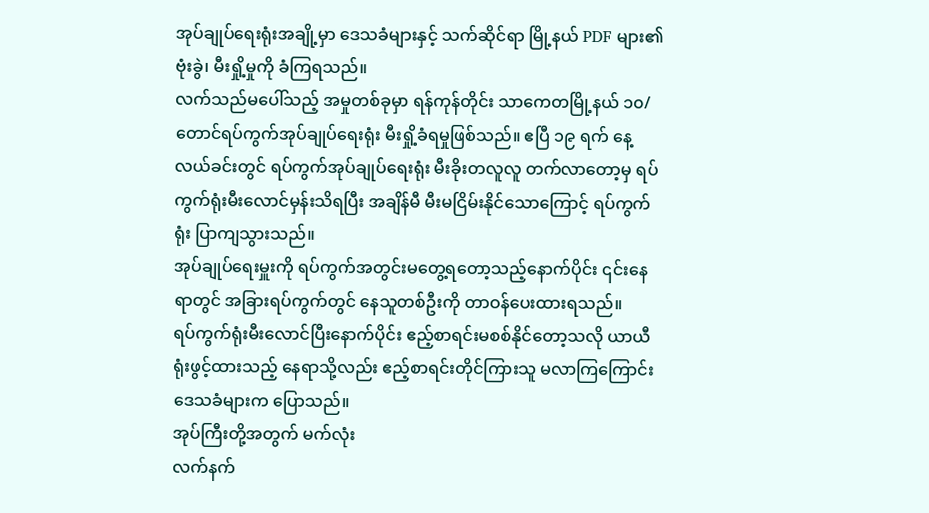အုပ်ချုပ်ရေးရုံးအချို့မှာ ဒေသခံများနှင့် သက်ဆိုင်ရာ မြို့နယ် PDF များ၏ ဗုံးခွဲ၊ မီးရှို့မှုကို ခံကြရသည်။
လက်သည်မပေါ်သည့် အမှုတစ်ခုမှာ ရန်ကုန်တိုင်း သာကေတမြို့နယ် ၁၀/တောင်ရပ်ကွက်အုပ်ချုပ်ရေးရုံး မီးရှို့ခံရမှုဖြစ်သည်။ ဧပြီ ၁၉ ရက် နေ့လယ်ခင်းတွင် ရပ်ကွက်အုပ်ချုပ်ရေးရုံး မီးခိုးတလူလူ တက်လာတော့မှ ရပ်ကွက်ရုံးမီးလောင်မှန်းသိရပြီး အချိန်မီ မီးမငြိမ်းနိုင်သောကြောင့် ရပ်ကွက်ရုံး ပြာကျသွားသည်။
အုပ်ချုပ်ရေးမှူးကို ရပ်ကွက်အတွင်းမတွေ့ရတော့သည့်နောက်ပိုင်း ၎င်းနေရာတွင် အခြားရပ်ကွက်တွင် နေသူတစ်ဦးကို တာဝန်ပေးထားရသည်။
ရပ်ကွက်ရုံးမီးလောင်ပြီးနောက်ပိုင်း ဧည့်စာရင်းမစစ်နိုင်တော့သလို ယာယီရုံးဖွင့်ထားသည့် နေရာသို့လည်း ဧည့်စာရင်းတိုင်ကြားသူ မလာကြကြောင်း ဒေသခံများက ပြောသည်။
အုပ်ကြီးတို့အတွက် မက်လုံး
လက်နက်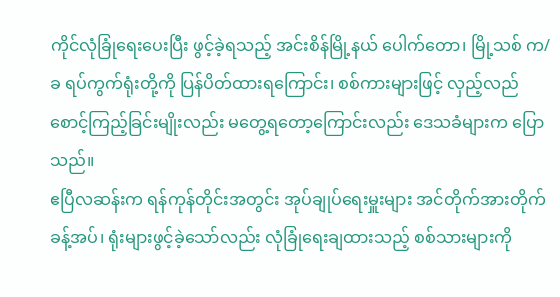ကိုင်လုံခြုံရေးပေးပြီး ဖွင့်ခဲ့ရသည့် အင်းစိန်မြို့နယ် ပေါက်တော၊ မြို့သစ် က/ခ ရပ်ကွက်ရုံးတို့ကို ပြန်ပိတ်ထားရကြောင်း၊ စစ်ကားများဖြင့် လှည့်လည်စောင့်ကြည့်ခြင်းမျိုးလည်း မတွေ့ရတော့ကြောင်းလည်း ဒေသခံများက ပြောသည်။
ဧပြီလဆန်းက ရန်ကုန်တိုင်းအတွင်း အုပ်ချုပ်ရေးမှူးများ အင်တိုက်အားတိုက် ခန့်အပ်၊ ရုံးများဖွင့်ခဲ့သော်လည်း လုံခြုံရေးချထားသည့် စစ်သားများကို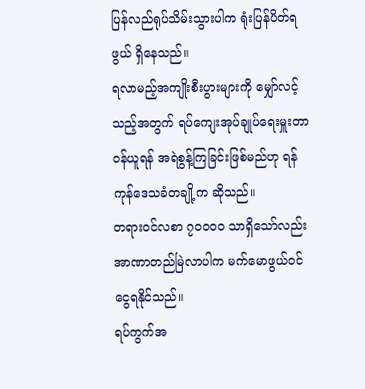ပြန်လည်ရုပ်သိမ်းသွားပါက ရုံးပြန်ပိတ်ရဖွယ် ရှိနေသည်။
ရလာမည့်အကျိုးစီးပွားများကို မျှော်လင့်သည့်အတွက် ရပ်ကျေးအုပ်ချုပ်ရေးမှူးတာဝန်ယူရန် အရဲစွန့်ကြခြင်းဖြစ်မည်ဟု ရန်ကုန်ဒေသခံတချို့က ဆိုသည်။
တရားဝင်လစာ ၇၀၀၀၀ သာရှိသော်လည်း အာဏာတည်မြဲလာပါက မက်မောဖွယ်ဝင်ငွေရနိုင်သည်။
ရပ်ကွက်အ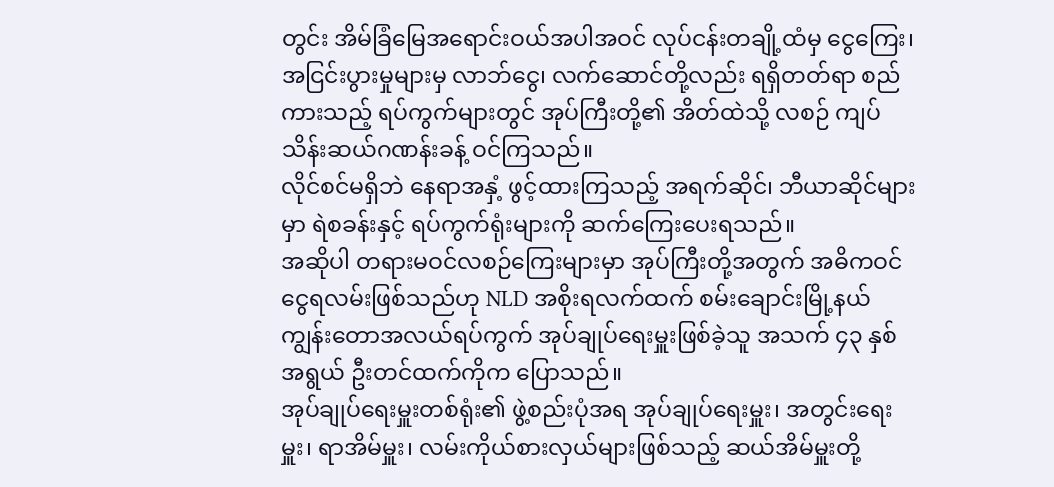တွင်း အိမ်ခြံမြေအရောင်းဝယ်အပါအဝင် လုပ်ငန်းတချို့ထံမှ ငွေကြေး၊ အငြင်းပွားမှုများမှ လာဘ်ငွေ၊ လက်ဆောင်တို့လည်း ရရှိတတ်ရာ စည်ကားသည့် ရပ်ကွက်များတွင် အုပ်ကြီးတို့၏ အိတ်ထဲသို့ လစဉ် ကျပ်သိန်းဆယ်ဂဏန်းခန့် ဝင်ကြသည်။
လိုင်စင်မရှိဘဲ နေရာအနှံ့ ဖွင့်ထားကြသည့် အရက်ဆိုင်၊ ဘီယာဆိုင်များမှာ ရဲစခန်းနှင့် ရပ်ကွက်ရုံးများကို ဆက်ကြေးပေးရသည်။
အဆိုပါ တရားမဝင်လစဉ်ကြေးများမှာ အုပ်ကြီးတို့အတွက် အဓိကဝင်ငွေရလမ်းဖြစ်သည်ဟု NLD အစိုးရလက်ထက် စမ်းချောင်းမြို့နယ် ကျွန်းတောအလယ်ရပ်ကွက် အုပ်ချုပ်ရေးမှူးဖြစ်ခဲ့သူ အသက် ၄၃ နှစ်အရွယ် ဦးတင်ထက်ကိုက ပြောသည်။
အုပ်ချုပ်ရေးမှူးတစ်ရုံး၏ ဖွဲ့စည်းပုံအရ အုပ်ချုပ်ရေးမှူး၊ အတွင်းရေးမှူး၊ ရာအိမ်မှူး၊ လမ်းကိုယ်စားလှယ်များဖြစ်သည့် ဆယ်အိမ်မှူးတို့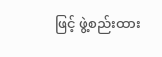ဖြင့် ဖွဲ့စည်းထား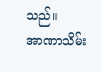သည်။
အာဏာသိမ်း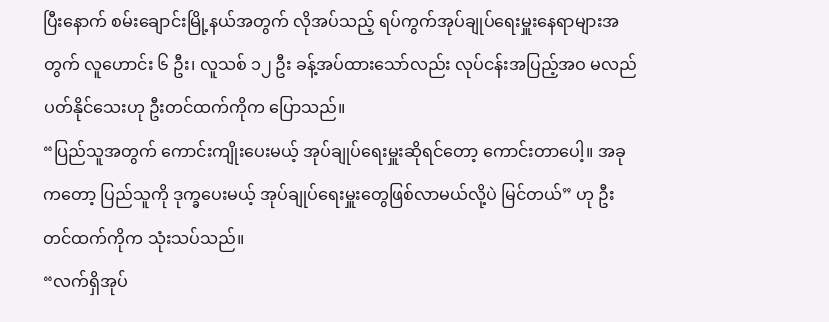ပြီးနောက် စမ်းချောင်းမြို့နယ်အတွက် လိုအပ်သည့် ရပ်ကွက်အုပ်ချုပ်ရေးမှူးနေရာများအတွက် လူဟောင်း ၆ ဦး၊ လူသစ် ၁၂ ဦး ခန့်အပ်ထားသော်လည်း လုပ်ငန်းအပြည့်အဝ မလည်ပတ်နိုင်သေးဟု ဦးတင်ထက်ကိုက ပြောသည်။
“ပြည်သူအတွက် ကောင်းကျိုးပေးမယ့် အုပ်ချုပ်ရေးမှူးဆိုရင်တော့ ကောင်းတာပေါ့။ အခုကတော့ ပြည်သူကို ဒုက္ခပေးမယ့် အုပ်ချုပ်ရေးမှူးတွေဖြစ်လာမယ်လို့ပဲ မြင်တယ်” ဟု ဦးတင်ထက်ကိုက သုံးသပ်သည်။
“လက်ရှိအုပ်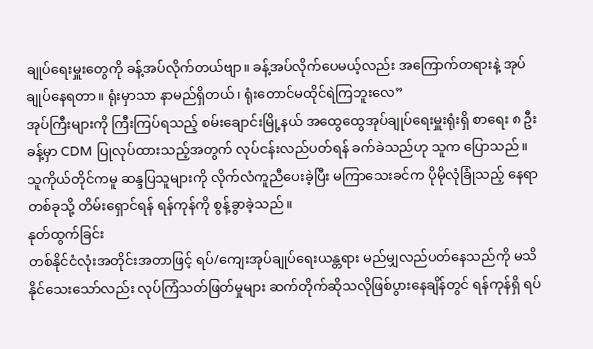ချုပ်ရေးမှူးတွေကို ခန့်အပ်လိုက်တယ်ဗျာ။ ခန့်အပ်လိုက်ပေမယ့်လည်း အကြောက်တရားနဲ့ အုပ်ချုပ်နေရတာ။ ရုံးမှာသာ နာမည်ရှိတယ်၊ ရုံးတောင်မထိုင်ရဲကြဘူးလေ”
အုပ်ကြီးများကို ကြီးကြပ်ရသည့် စမ်းချောင်းမြို့နယ် အထွေထွေအုပ်ချုပ်ရေးမှူးရုံးရှိ စာရေး ၈ ဦးခန့်မှာ CDM ပြုလုပ်ထားသည့်အတွက် လုပ်ငန်းလည်ပတ်ရန် ခက်ခဲသည်ဟု သူက ပြောသည်။
သူကိုယ်တိုင်ကမူ ဆန္ဒပြသူများကို လိုက်လံကူညီပေးခဲ့ပြီး မကြာသေးခင်က ပိုမိုလုံခြုံသည့် နေရာတစ်ခုသို့ တိမ်းရှောင်ရန် ရန်ကုန်ကို စွန့်ခွာခဲ့သည်။
နုတ်ထွက်ခြင်း
တစ်နိုင်ငံလုံးအတိုင်းအတာဖြင့် ရပ်/ကျေးအုပ်ချုပ်ရေးယန္တရား မည်မျှလည်ပတ်နေသည်ကို မသိနိုင်သေးသော်လည်း လုပ်ကြံသတ်ဖြတ်မှုများ ဆက်တိုက်ဆိုသလိုဖြစ်ပွားနေချိန်တွင် ရန်ကုန်ရှိ ရပ်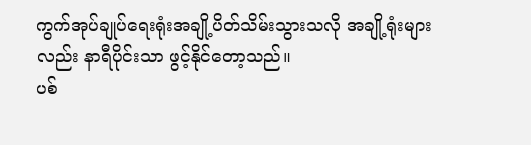ကွက်အုပ်ချုပ်ရေးရုံးအချို့ပိတ်သိမ်းသွားသလို အချို့ရုံးများလည်း နာရီပိုင်းသာ ဖွင့်နိုင်တော့သည်။
ပစ်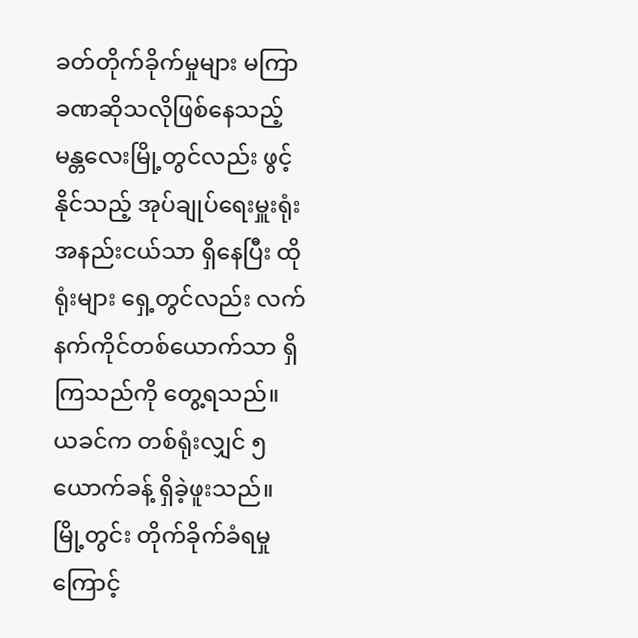ခတ်တိုက်ခိုက်မှုများ မကြာခဏဆိုသလိုဖြစ်နေသည့် မန္တလေးမြို့တွင်လည်း ဖွင့်နိုင်သည့် အုပ်ချုပ်ရေးမှူးရုံးအနည်းငယ်သာ ရှိနေပြီး ထိုရုံးများ ရှေ့တွင်လည်း လက်နက်ကိုင်တစ်ယောက်သာ ရှိကြသည်ကို တွေ့ရသည်။ ယခင်က တစ်ရုံးလျှင် ၅ ယောက်ခန့် ရှိခဲ့ဖူးသည်။
မြို့တွင်း တိုက်ခိုက်ခံရမှုကြောင့်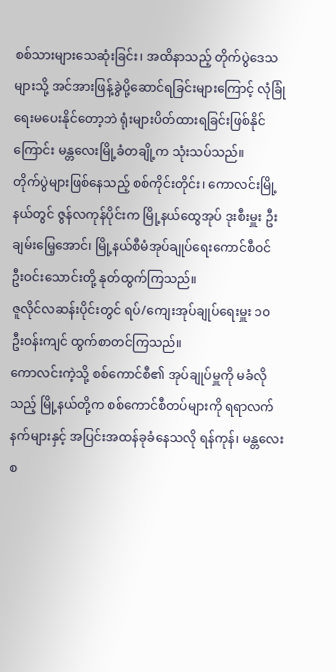စစ်သားများသေဆုံးခြင်း၊ အထိနာသည့် တိုက်ပွဲဒေသများသို့ အင်အားဖြန့်ခွဲပို့ဆောင်ရခြင်းများကြောင့် လုံခြုံရေးမပေးနိုင်တော့ဘဲ ရုံးများပိတ်ထားရခြင်းဖြစ်နိုင်ကြောင်း မန္တလေးမြို့ခံတချို့က သုံးသပ်သည်။
တိုက်ပွဲများဖြစ်နေသည့် စစ်ကိုင်းတိုင်း၊ ကောလင်းမြို့နယ်တွင် ဇွန်လကုန်ပိုင်းက မြို့နယ်ထွေအုပ် ဒုးစီးမှူး ဦးချမ်းမြေ့အောင်၊ မြို့နယ်စီမံအုပ်ချုပ်ရေးကောင်စီဝင် ဦးဝင်းသောင်းတို့ နုတ်ထွက်ကြသည်။
ဇူလိုင်လဆန်းပိုင်းတွင် ရပ်/ကျေးအုပ်ချုပ်ရေးမှူး ၁၀ ဦးဝန်းကျင် ထွက်စာတင်ကြသည်။
ကောလင်းကဲ့သို့ စစ်ကောင်စီ၏ အုပ်ချုပ်မှူကို မခံလိုသည့် မြို့နယ်တို့က စစ်ကောင်စီတပ်များကို ရရာလက်နက်များနှင့် အပြင်းအထန်ခုခံနေသလို ရန်ကုန်၊ မန္တလေးစ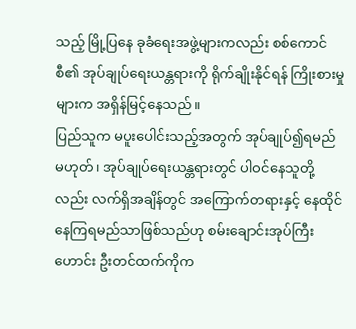သည့် မြို့ပြနေ ခုခံရေးအဖွဲ့များကလည်း စစ်ကောင်စီ၏ အုပ်ချုပ်ရေးယန္တရားကို ရိုက်ချိုးနိုင်ရန် ကြိုးစားမှုများက အရှိန်မြင့်နေသည်။
ပြည်သူက မပူးပေါင်းသည့်အတွက် အုပ်ချုပ်၍ရမည်မဟုတ်၊ အုပ်ချုပ်ရေးယန္တရားတွင် ပါဝင်နေသူတို့လည်း လက်ရှိအချိန်တွင် အကြောက်တရားနှင့် နေထိုင်နေကြရမည်သာဖြစ်သည်ဟု စမ်းချောင်းအုပ်ကြီးဟောင်း ဦးတင်ထက်ကိုက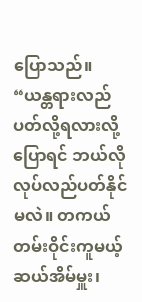ပြောသည်။
“ယန္တရားလည်ပတ်လို့ရလားလို့ပြောရင် ဘယ်လိုလုပ်လည်ပတ်နိုင်မလဲ။ တကယ်တမ်းဝိုင်းကူမယ့် ဆယ်အိမ်မှူး၊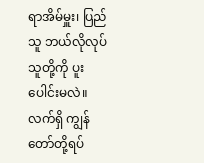ရာအိမ်မှူး၊ ပြည်သူ ဘယ်လိုလုပ် သူတို့ကို ပူးပေါင်းမလဲ။ လက်ရှိ ကျွန်တော်တို့ရပ်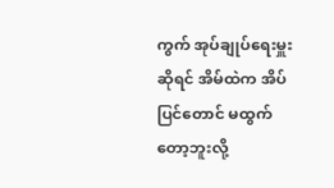ကွက် အုပ်ချုပ်ရေးမှူးဆိုရင် အိမ်ထဲက အိပ်ပြင်တောင် မထွက်တော့ဘူးလို့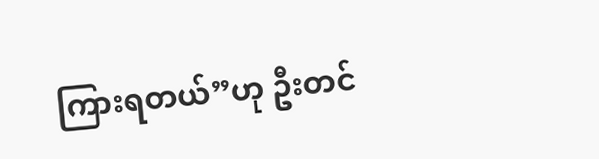ကြားရတယ်”ဟု ဦးတင်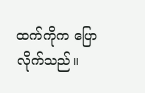ထက်ကိုက ပြောလိုက်သည်။